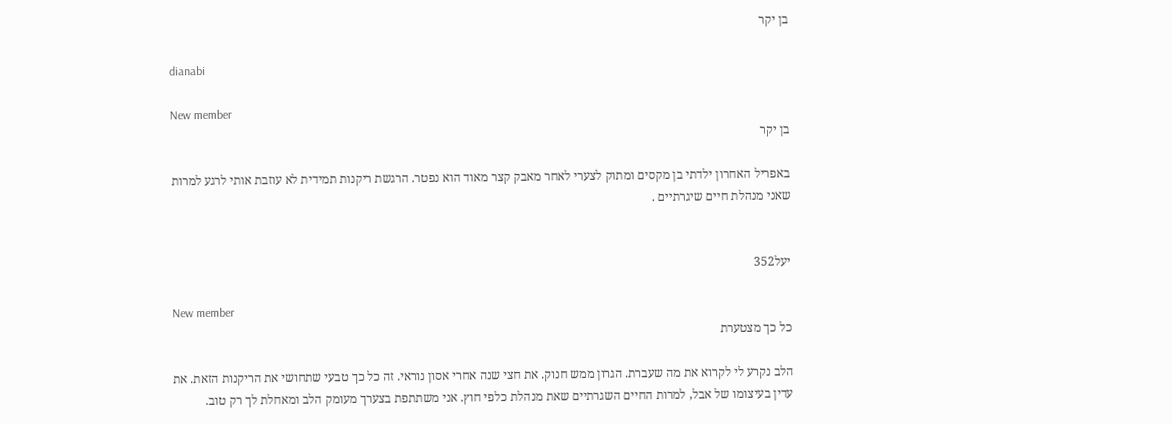בן יקר

dianabi

New member
בן יקר

באפריל האחרון ילדתי בן מקסים ומתוק לצערי לאחר מאבק קצר מאוד הוא נפטר. הרגשת ריקנות תמידית לא עוזבת אותי לרגע למרות שאני מנהלת חיים שיגרתיים .


יעל352

New member
כל כך מצטערת

הלב נקרע לי לקרוא את מה שעברת. הגרון ממש חנוק. את חצי שנה אחרי אסון נוראי. זה כל כך טבעי שתחושי את הריקנות הזאת. את עדין בעיצומו של אבל, למרות החיים השגרתיים שאת מנהלת כלפי חוץ. אני משתתפת בצערך מעומק הלב ומאחלת לך רק טוב.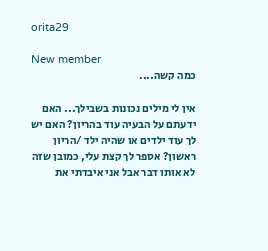orita29

New member
כמה קשה....

אין לי מילים נכונות בשבילך... האם ידעתם על הבעיה עוד בהריון? האם יש לך עוד ילדים או שהיה ילד /הריון ראשון? אספר לך קצת עלי, כמובן שזה לא אותו דבר אבל אני איבדתי את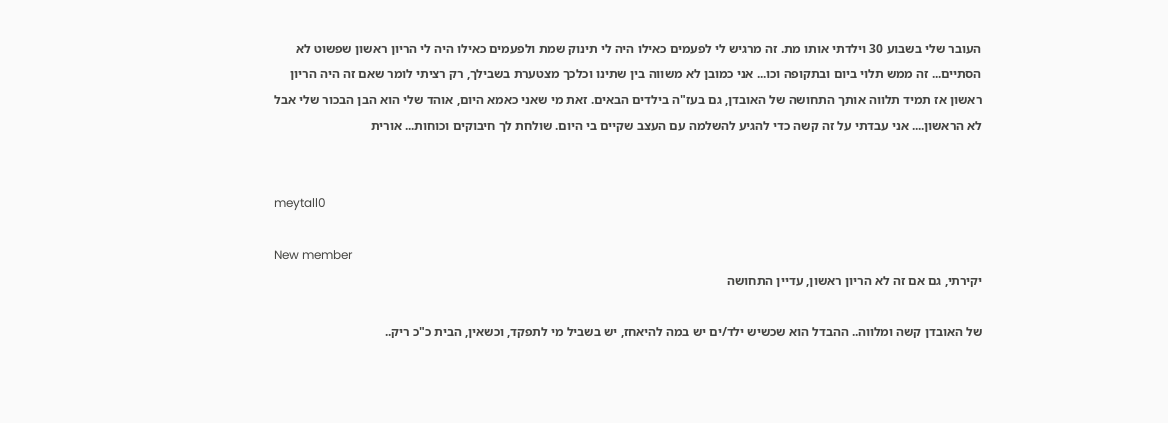העובר שלי בשבוע 30 וילדתי אותו מת. זה מרגיש לי לפעמים כאילו היה לי תינוק שמת ולפעמים כאילו היה לי הריון ראשון שפשוט לא הסתיים... זה ממש תלוי ביום ובתקופה וכו... אני כמובן לא משווה בין שתינו וכלכך מצטערת בשבילך, רק רציתי לומר שאם זה היה הריון ראשון אז תמיד תלווה אותך התחושה של האובדן, גם בעז"ה בילדים הבאים. זאת מי שאני כאמא היום, אוהד שלי הוא הבן הבכור שלי אבל לא הראשון.... אני עבדתי על זה קשה כדי להגיע להשלמה עם העצב שקיים בי היום. שולחת לך חיבוקים וכוחות... אורית


meytall0

New member
יקירתי, גם אם זה לא הריון ראשון, עדיין התחושה

של האובדן קשה ומלווה.. ההבדל הוא שכשיש ילד/ים יש במה להיאחז, יש בשביל מי לתפקד, וכשאין, הבית כ"כ ריק..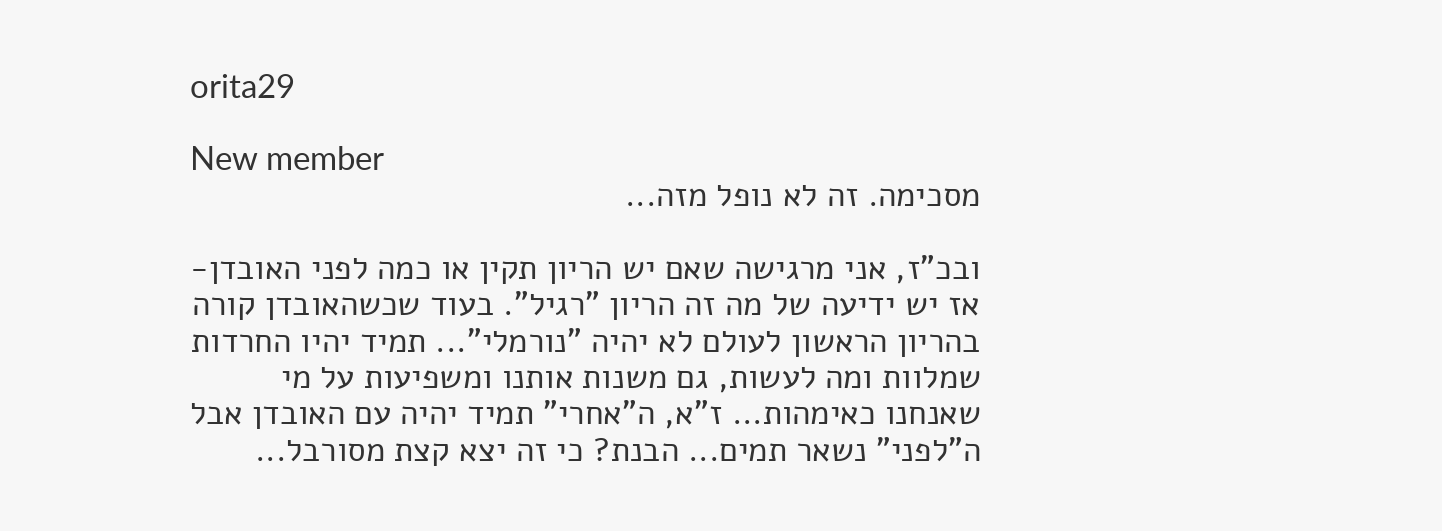orita29

New member
מסכימה. זה לא נופל מזה...

ובכ"ז, אני מרגישה שאם יש הריון תקין או כמה לפני האובדן- אז יש ידיעה של מה זה הריון "רגיל". בעוד שכשהאובדן קורה בהריון הראשון לעולם לא יהיה "נורמלי"... תמיד יהיו החרדות שמלוות ומה לעשות, גם משנות אותנו ומשפיעות על מי שאנחנו כאימהות... ז"א, ה"אחרי" תמיד יהיה עם האובדן אבל ה"לפני" נשאר תמים... הבנת? כי זה יצא קצת מסורבל...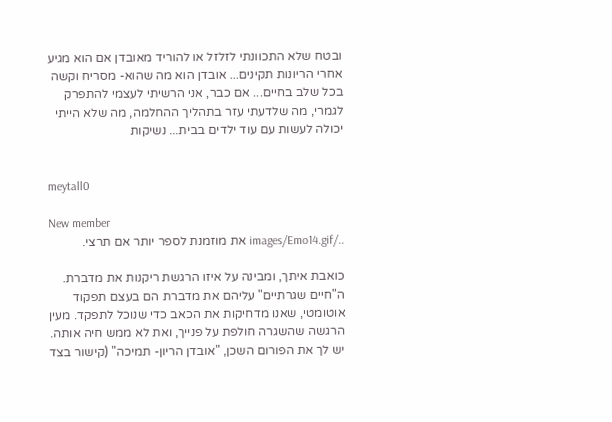ובטח שלא התכוונתי לזלזל או להוריד מאובדן אם הוא מגיע אחרי הריונות תקינים... אובדן הוא מה שהוא- מסריח וקשה בכל שלב בחיים... אם כבר, אני הרשיתי לעצמי להתפרק לגמרי, מה שלדעתי עזר בתהליך ההחלמה, מה שלא הייתי יכולה לעשות עם עוד ילדים בבית... נשיקות


meytall0

New member
../images/Emo14.gif את מוזמנת לספר יותר אם תרצי.

כואבת איתך, ומבינה על איזו הרגשת ריקנות את מדברת. ה"חיים שגרתיים" עליהם את מדברת הם בעצם תפקוד אוטומטי, שאנו מדחיקות את הכאב כדי שנוכל לתפקד. מעין הרגשה שהשגרה חולפת על פנייך, ואת לא ממש חיה אותה. יש לך את הפורום השכן, "אובדן הריון- תמיכה" (קישור בצד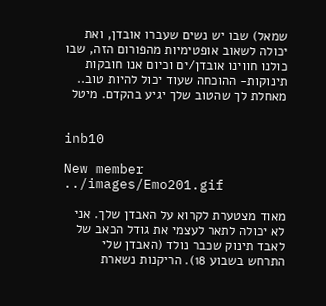שמאל) שבו יש נשים שעברו אובדן, ואת יכולה לשאוב אופטימיות מהפורום הזה, שבו כולנו חווינו אובדן/ים וכיום אנו חובקות תינוקות- ההוכחה שעוד יכול להיות טוב.. מאחלת לך שהטוב שלך יגיע בהקדם. מיטל


inb10

New member
../images/Emo201.gif

מאוד מצטערת לקרוא על האבדן שלך. אני לא יכולה לתאר לעצמי את גודל הכאב של לאבד תינוק שכבר נולד (האבדן שלי התרחש בשבוע 18). הריקנות נשארת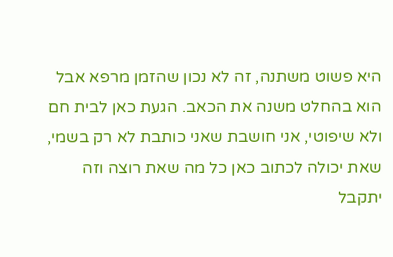היא פשוט משתנה, זה לא נכון שהזמן מרפא אבל הוא בהחלט משנה את הכאב. הגעת כאן לבית חם ולא שיפוטי, אני חושבת שאני כותבת לא רק בשמי, שאת יכולה לכתוב כאן כל מה שאת רוצה וזה יתקבל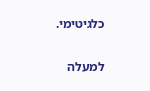כלגיטימי.

למעלה